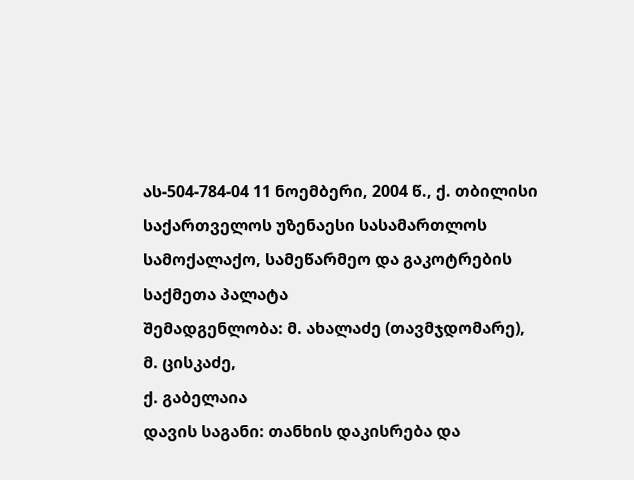ას-504-784-04 11 ნოემბერი, 2004 წ., ქ. თბილისი
საქართველოს უზენაესი სასამართლოს სამოქალაქო, სამეწარმეო და გაკოტრების საქმეთა პალატა
შემადგენლობა: მ. ახალაძე (თავმჯდომარე),
მ. ცისკაძე,
ქ. გაბელაია
დავის საგანი: თანხის დაკისრება და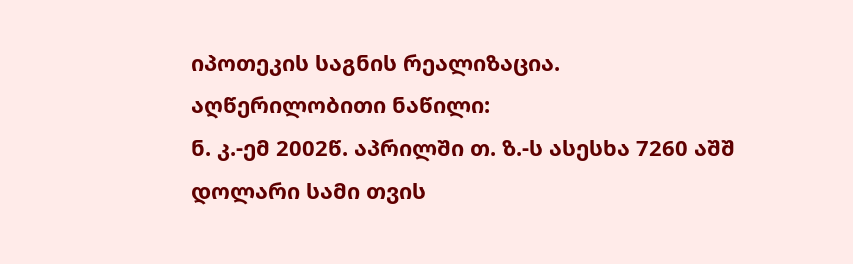იპოთეკის საგნის რეალიზაცია.
აღწერილობითი ნაწილი:
ნ. კ.-ემ 2002წ. აპრილში თ. ზ.-ს ასესხა 7260 აშშ დოლარი სამი თვის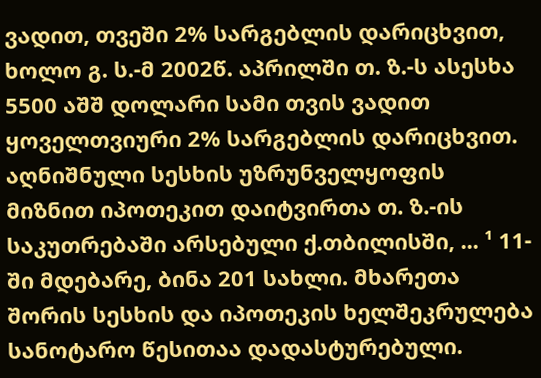ვადით, თვეში 2% სარგებლის დარიცხვით, ხოლო გ. ს.-მ 2002წ. აპრილში თ. ზ.-ს ასესხა 5500 აშშ დოლარი სამი თვის ვადით ყოველთვიური 2% სარგებლის დარიცხვით. აღნიშნული სესხის უზრუნველყოფის მიზნით იპოთეკით დაიტვირთა თ. ზ.-ის საკუთრებაში არსებული ქ.თბილისში, ... ¹ 11-ში მდებარე, ბინა 201 სახლი. მხარეთა შორის სესხის და იპოთეკის ხელშეკრულება სანოტარო წესითაა დადასტურებული.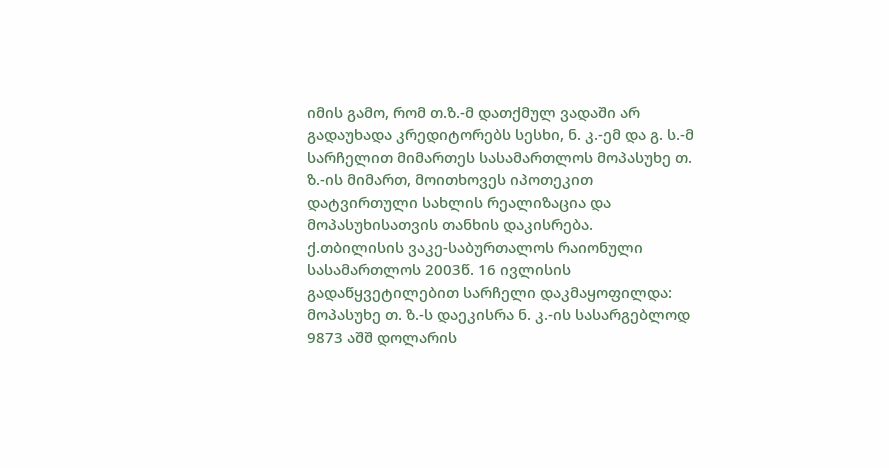იმის გამო, რომ თ.ზ.-მ დათქმულ ვადაში არ გადაუხადა კრედიტორებს სესხი, ნ. კ.-ემ და გ. ს.-მ სარჩელით მიმართეს სასამართლოს მოპასუხე თ. ზ.-ის მიმართ, მოითხოვეს იპოთეკით დატვირთული სახლის რეალიზაცია და მოპასუხისათვის თანხის დაკისრება.
ქ.თბილისის ვაკე-საბურთალოს რაიონული სასამართლოს 2003წ. 16 ივლისის გადაწყვეტილებით სარჩელი დაკმაყოფილდა: მოპასუხე თ. ზ.-ს დაეკისრა ნ. კ.-ის სასარგებლოდ 9873 აშშ დოლარის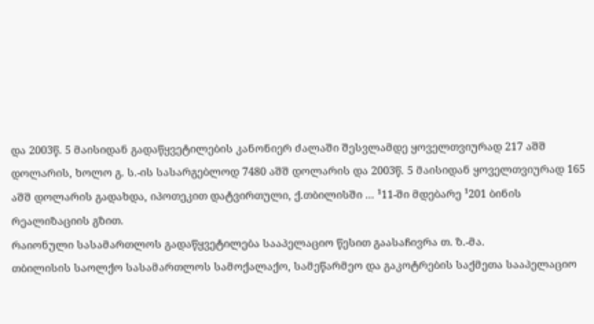და 2003წ. 5 მაისიდან გადაწყვეტილების კანონიერ ძალაში შესვლამდე ყოველთვიურად 217 აშშ დოლარის, ხოლო გ. ს.-ის სასარგებლოდ 7480 აშშ დოლარის და 2003წ. 5 მაისიდან ყოველთვიურად 165 აშშ დოლარის გადახდა, იპოთეკით დატვირთული, ქ.თბილისში ... ¹11-ში მდებარე ¹201 ბინის რეალიზაციის გზით.
რაიონული სასამართლოს გადაწყვეტილება სააპელაციო წესით გაასაჩივრა თ. ზ.-მა.
თბილისის საოლქო სასამართლოს სამოქალაქო, სამეწარმეო და გაკოტრების საქმეთა სააპელაციო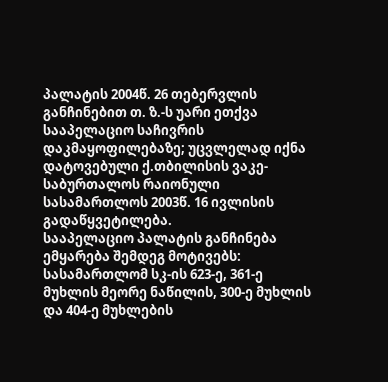პალატის 2004წ. 26 თებერვლის განჩინებით თ. ზ.-ს უარი ეთქვა სააპელაციო საჩივრის დაკმაყოფილებაზე; უცვლელად იქნა დატოვებული ქ.თბილისის ვაკე-საბურთალოს რაიონული სასამართლოს 2003წ. 16 ივლისის გადაწყვეტილება.
სააპელაციო პალატის განჩინება ემყარება შემდეგ მოტივებს: სასამართლომ სკ-ის 623-ე, 361-ე მუხლის მეორე ნაწილის, 300-ე მუხლის და 404-ე მუხლების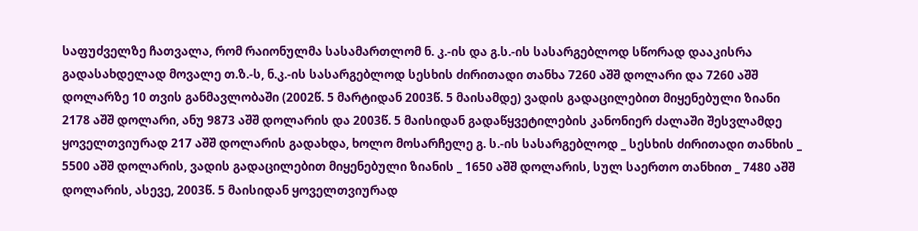საფუძველზე ჩათვალა, რომ რაიონულმა სასამართლომ ნ. კ.-ის და გ.ს.-ის სასარგებლოდ სწორად დააკისრა გადასახდელად მოვალე თ.ზ.-ს, ნ.კ.-ის სასარგებლოდ სესხის ძირითადი თანხა 7260 აშშ დოლარი და 7260 აშშ დოლარზე 10 თვის განმავლობაში (2002წ. 5 მარტიდან 2003წ. 5 მაისამდე) ვადის გადაცილებით მიყენებული ზიანი 2178 აშშ დოლარი, ანუ 9873 აშშ დოლარის და 2003წ. 5 მაისიდან გადაწყვეტილების კანონიერ ძალაში შესვლამდე ყოველთვიურად 217 აშშ დოლარის გადახდა, ხოლო მოსარჩელე გ. ს.-ის სასარგებლოდ _ სესხის ძირითადი თანხის _ 5500 აშშ დოლარის, ვადის გადაცილებით მიყენებული ზიანის _ 1650 აშშ დოლარის, სულ საერთო თანხით _ 7480 აშშ დოლარის, ასევე, 2003წ. 5 მაისიდან ყოველთვიურად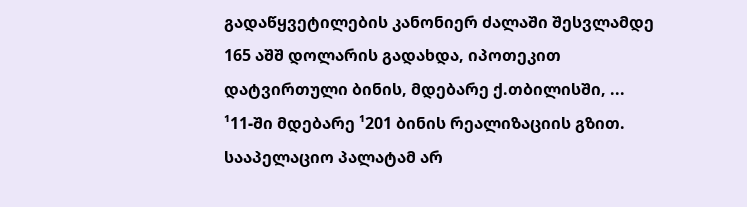გადაწყვეტილების კანონიერ ძალაში შესვლამდე 165 აშშ დოლარის გადახდა, იპოთეკით დატვირთული ბინის, მდებარე ქ.თბილისში, ... ¹11-ში მდებარე ¹201 ბინის რეალიზაციის გზით.
სააპელაციო პალატამ არ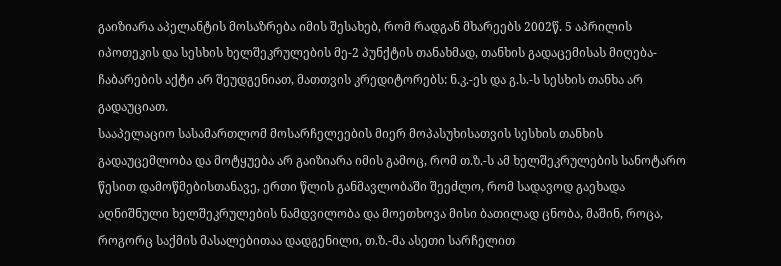გაიზიარა აპელანტის მოსაზრება იმის შესახებ, რომ რადგან მხარეებს 2002წ. 5 აპრილის იპოთეკის და სესხის ხელშეკრულების მე-2 პუნქტის თანახმად, თანხის გადაცემისას მიღება-ჩაბარების აქტი არ შეუდგენიათ, მათთვის კრედიტორებს: ნ.კ.-ეს და გ.ს.-ს სესხის თანხა არ გადაუციათ.
სააპელაციო სასამართლომ მოსარჩელეების მიერ მოპასუხისათვის სესხის თანხის გადაუცემლობა და მოტყუება არ გაიზიარა იმის გამოც, რომ თ.ზ.-ს ამ ხელშეკრულების სანოტარო წესით დამოწმებისთანავე, ერთი წლის განმავლობაში შეეძლო, რომ სადავოდ გაეხადა აღნიშნული ხელშეკრულების ნამდვილობა და მოეთხოვა მისი ბათილად ცნობა, მაშინ, როცა, როგორც საქმის მასალებითაა დადგენილი, თ.ზ.-მა ასეთი სარჩელით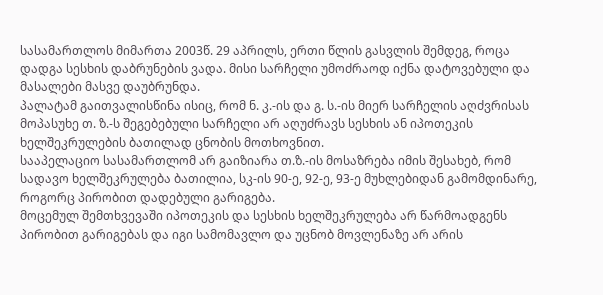სასამართლოს მიმართა 2003წ. 29 აპრილს, ერთი წლის გასვლის შემდეგ, როცა დადგა სესხის დაბრუნების ვადა. მისი სარჩელი უმოძრაოდ იქნა დატოვებული და მასალები მასვე დაუბრუნდა.
პალატამ გაითვალისწინა ისიც, რომ ნ. კ.-ის და გ. ს.-ის მიერ სარჩელის აღძვრისას მოპასუხე თ. ზ.-ს შეგებებული სარჩელი არ აღუძრავს სესხის ან იპოთეკის ხელშეკრულების ბათილად ცნობის მოთხოვნით.
სააპელაციო სასამართლომ არ გაიზიარა თ.ზ.-ის მოსაზრება იმის შესახებ, რომ სადავო ხელშეკრულება ბათილია, სკ-ის 90-ე, 92-ე, 93-ე მუხლებიდან გამომდინარე, როგორც პირობით დადებული გარიგება.
მოცემულ შემთხვევაში იპოთეკის და სესხის ხელშეკრულება არ წარმოადგენს პირობით გარიგებას და იგი სამომავლო და უცნობ მოვლენაზე არ არის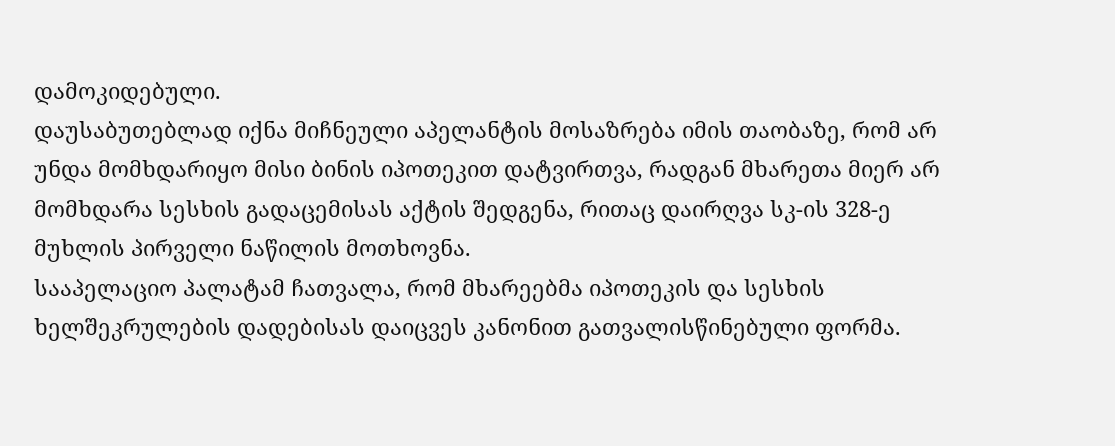დამოკიდებული.
დაუსაბუთებლად იქნა მიჩნეული აპელანტის მოსაზრება იმის თაობაზე, რომ არ უნდა მომხდარიყო მისი ბინის იპოთეკით დატვირთვა, რადგან მხარეთა მიერ არ მომხდარა სესხის გადაცემისას აქტის შედგენა, რითაც დაირღვა სკ-ის 328-ე მუხლის პირველი ნაწილის მოთხოვნა.
სააპელაციო პალატამ ჩათვალა, რომ მხარეებმა იპოთეკის და სესხის ხელშეკრულების დადებისას დაიცვეს კანონით გათვალისწინებული ფორმა.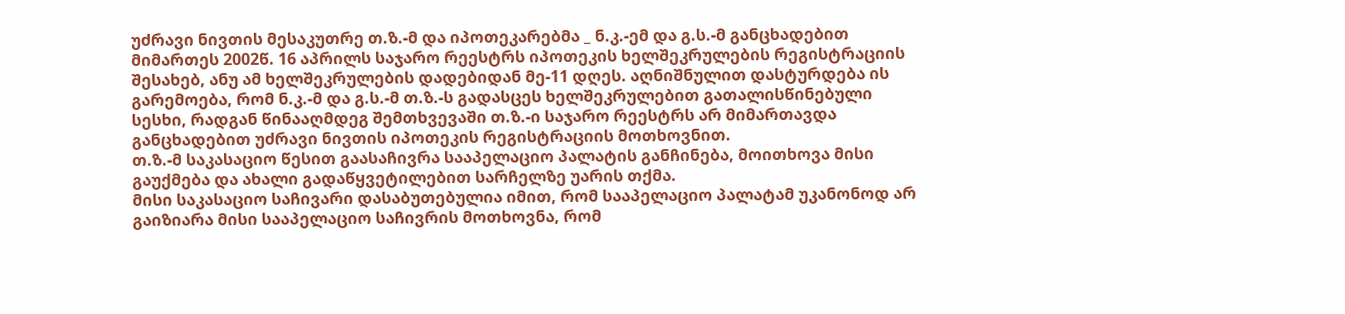უძრავი ნივთის მესაკუთრე თ.ზ.-მ და იპოთეკარებმა _ ნ.კ.-ემ და გ.ს.-მ განცხადებით მიმართეს 2002წ. 16 აპრილს საჯარო რეესტრს იპოთეკის ხელშეკრულების რეგისტრაციის შესახებ, ანუ ამ ხელშეკრულების დადებიდან მე-11 დღეს. აღნიშნულით დასტურდება ის გარემოება, რომ ნ.კ.-მ და გ.ს.-მ თ.ზ.-ს გადასცეს ხელშეკრულებით გათალისწინებული სესხი, რადგან წინააღმდეგ შემთხვევაში თ.ზ.-ი საჯარო რეესტრს არ მიმართავდა განცხადებით უძრავი ნივთის იპოთეკის რეგისტრაციის მოთხოვნით.
თ.ზ.-მ საკასაციო წესით გაასაჩივრა სააპელაციო პალატის განჩინება, მოითხოვა მისი გაუქმება და ახალი გადაწყვეტილებით სარჩელზე უარის თქმა.
მისი საკასაციო საჩივარი დასაბუთებულია იმით, რომ სააპელაციო პალატამ უკანონოდ არ გაიზიარა მისი სააპელაციო საჩივრის მოთხოვნა, რომ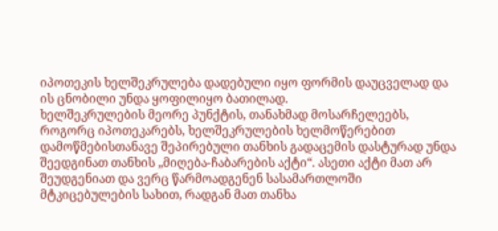იპოთეკის ხელშეკრულება დადებული იყო ფორმის დაუცველად და ის ცნობილი უნდა ყოფილიყო ბათილად.
ხელშეკრულების მეორე პუნქტის, თანახმად მოსარჩელეებს, როგორც იპოთეკარებს, ხელშეკრულების ხელმოწერებით დამოწმებისთანავე შეპირებული თანხის გადაცემის დასტურად უნდა შეედგინათ თანხის „მიღება-ჩაბარების აქტი“. ასეთი აქტი მათ არ შეუდგენიათ და ვერც წარმოადგენენ სასამართლოში მტკიცებულების სახით, რადგან მათ თანხა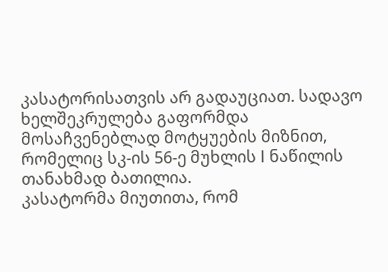კასატორისათვის არ გადაუციათ. სადავო ხელშეკრულება გაფორმდა მოსაჩვენებლად მოტყუების მიზნით, რომელიც სკ-ის 56-ე მუხლის I ნაწილის თანახმად ბათილია.
კასატორმა მიუთითა, რომ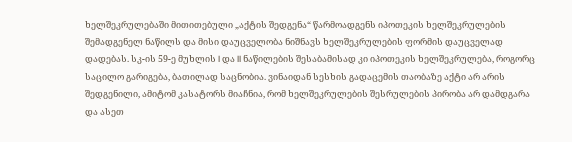ხელშეკრულებაში მითითებული „აქტის შედგენა“ წარმოადგენს იპოთეკის ხელშეკრულების შემადგენელ ნაწილს და მისი დაუცველობა ნიშნავს ხელშეკრულების ფორმის დაუცველად დადებას. სკ-ის 59-ე მუხლის I და II ნაწილების შესაბამისად კი იპოთეკის ხელშეკრულება, როგორც საცილო გარიგება, ბათილად საცნობია. ვინაიდან სესხის გადაცემის თაობაზე აქტი არ არის შედგენილი, ამიტომ კასატორს მიაჩნია, რომ ხელშეკრულების შესრულების პირობა არ დამდგარა და ასეთ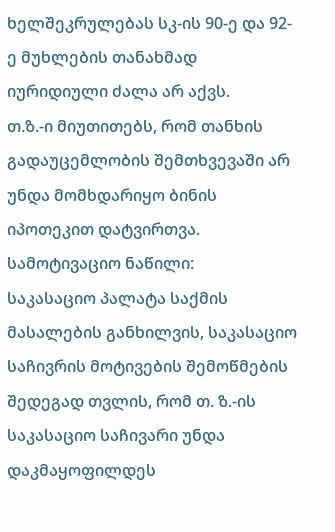ხელშეკრულებას სკ-ის 90-ე და 92-ე მუხლების თანახმად იურიდიული ძალა არ აქვს.
თ.ზ.-ი მიუთითებს, რომ თანხის გადაუცემლობის შემთხვევაში არ უნდა მომხდარიყო ბინის იპოთეკით დატვირთვა.
სამოტივაციო ნაწილი:
საკასაციო პალატა საქმის მასალების განხილვის, საკასაციო საჩივრის მოტივების შემოწმების შედეგად თვლის, რომ თ. ზ.-ის საკასაციო საჩივარი უნდა დაკმაყოფილდეს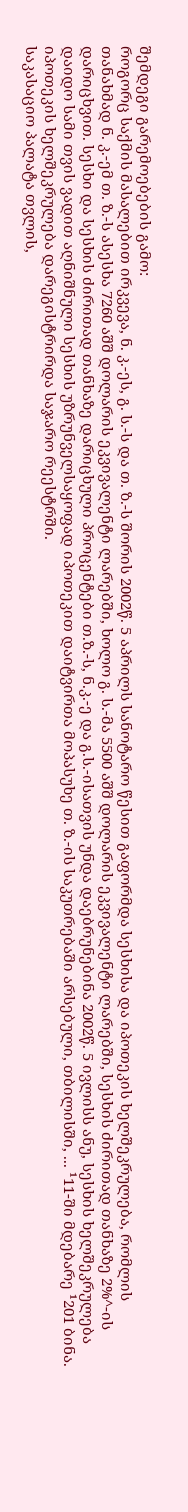შემდეგი გარემოებების გამო:
როგორც საქმის მასალებით ირკვევა, ნ. კ.-ეს, გ. ს.-ს და თ. ზ.-ს შორის 2002წ. 5 აპრილს სანოტარო წესით გაფორმდა სესხისა და იპოთეკის ხელშეკრულება, რომლის თანახმად ნ. კ.-ემ თ. ზ.-ს ასესხა 7260 აშშ დოლარის ეკვივალენტი ლარებში, ხოლო გ. ს.-მა 5500 აშშ დოლარის ეკვივალენტი ლარებში, სესხის ძირითად თანხაზე 2%^-ის დარიცხვით. სესხი და სესხის ძირითად თანხაზე დარიცხული პროცენტები თ.ზ.-ს, ნ.კ.-ე და გ.ს.-ისათვის უნდა დაებრუნებინა 2002წ. 5 ივლისს ანუ, სესხის ხელშეკრულება დაიდო სამი თვის ვადით აღნიშნული სესხის უზრუნველსაყოფად იპოთეკით დაიტვირთა მოპასუხე თ. ზ.-ის საკუთრებაში არსებული, თბილისში, ... ¹11-ში მდებარე ¹201 ბინა. იპოთეკის ხელშეკრულება დარეგისტრირდა საჯარო რეესტრში.
საკასაციო პალატა თვლის,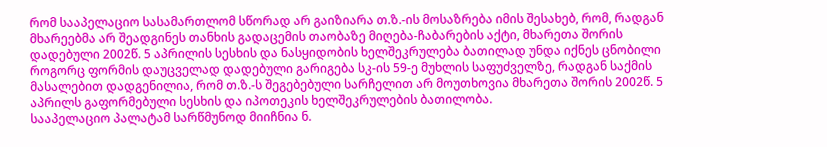რომ სააპელაციო სასამართლომ სწორად არ გაიზიარა თ.ზ.-ის მოსაზრება იმის შესახებ, რომ, რადგან მხარეებმა არ შეადგინეს თანხის გადაცემის თაობაზე მიღება-ჩაბარების აქტი, მხარეთა შორის დადებული 2002წ. 5 აპრილის სესხის და ნასყიდობის ხელშეკრულება ბათილად უნდა იქნეს ცნობილი როგორც ფორმის დაუცველად დადებული გარიგება სკ-ის 59-ე მუხლის საფუძველზე, რადგან საქმის მასალებით დადგენილია, რომ თ.ზ.-ს შეგებებული სარჩელით არ მოუთხოვია მხარეთა შორის 2002წ. 5 აპრილს გაფორმებული სესხის და იპოთეკის ხელშეკრულების ბათილობა.
სააპელაციო პალატამ სარწმუნოდ მიიჩნია ნ.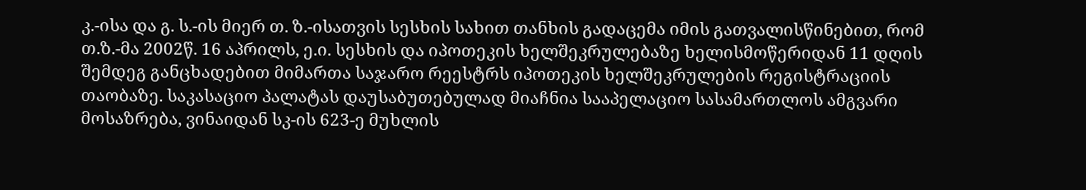კ.-ისა და გ. ს.-ის მიერ თ. ზ.-ისათვის სესხის სახით თანხის გადაცემა იმის გათვალისწინებით, რომ თ.ზ.-მა 2002წ. 16 აპრილს, ე.ი. სესხის და იპოთეკის ხელშეკრულებაზე ხელისმოწერიდან 11 დღის შემდეგ განცხადებით მიმართა საჯარო რეესტრს იპოთეკის ხელშეკრულების რეგისტრაციის თაობაზე. საკასაციო პალატას დაუსაბუთებულად მიაჩნია სააპელაციო სასამართლოს ამგვარი მოსაზრება, ვინაიდან სკ-ის 623-ე მუხლის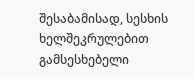შესაბამისად, სესხის ხელშეკრულებით გამსესხებელი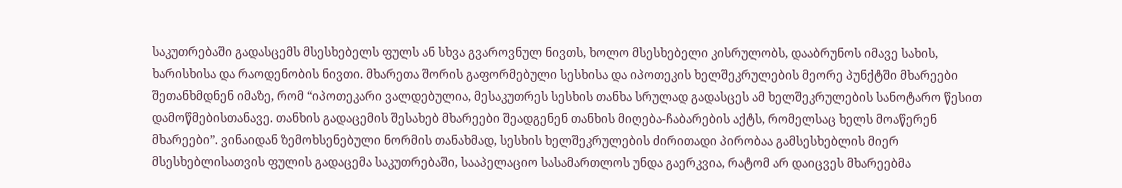საკუთრებაში გადასცემს მსესხებელს ფულს ან სხვა გვაროვნულ ნივთს, ხოლო მსესხებელი კისრულობს, დააბრუნოს იმავე სახის, ხარისხისა და რაოდენობის ნივთი. მხარეთა შორის გაფორმებული სესხისა და იპოთეკის ხელშეკრულების მეორე პუნქტში მხარეები შეთანხმდნენ იმაზე, რომ “იპოთეკარი ვალდებულია, მესაკუთრეს სესხის თანხა სრულად გადასცეს ამ ხელშეკრულების სანოტარო წესით დამოწმებისთანავე. თანხის გადაცემის შესახებ მხარეები შეადგენენ თანხის მიღება-ჩაბარების აქტს, რომელსაც ხელს მოაწერენ მხარეები”. ვინაიდან ზემოხსენებული ნორმის თანახმად, სესხის ხელშეკრულების ძირითადი პირობაა გამსესხებლის მიერ მსესხებლისათვის ფულის გადაცემა საკუთრებაში, სააპელაციო სასამართლოს უნდა გაერკვია, რატომ არ დაიცვეს მხარეებმა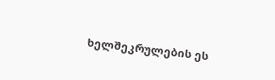ხელშეკრულების ეს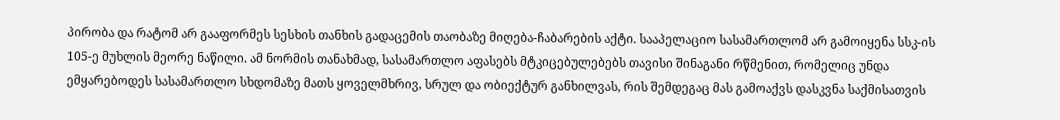პირობა და რატომ არ გააფორმეს სესხის თანხის გადაცემის თაობაზე მიღება-ჩაბარების აქტი. სააპელაციო სასამართლომ არ გამოიყენა სსკ-ის 105-ე მუხლის მეორე ნაწილი. ამ ნორმის თანახმად, სასამართლო აფასებს მტკიცებულებებს თავისი შინაგანი რწმენით, რომელიც უნდა ემყარებოდეს სასამართლო სხდომაზე მათს ყოველმხრივ, სრულ და ობიექტურ განხილვას, რის შემდეგაც მას გამოაქვს დასკვნა საქმისათვის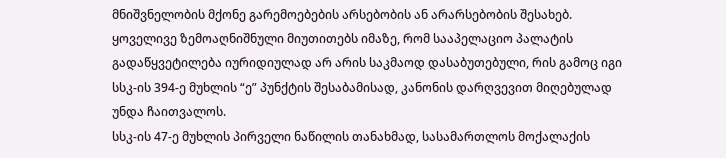მნიშვნელობის მქონე გარემოებების არსებობის ან არარსებობის შესახებ.
ყოველივე ზემოაღნიშნული მიუთითებს იმაზე, რომ სააპელაციო პალატის გადაწყვეტილება იურიდიულად არ არის საკმაოდ დასაბუთებული, რის გამოც იგი სსკ-ის 394-ე მუხლის “ე” პუნქტის შესაბამისად, კანონის დარღვევით მიღებულად უნდა ჩაითვალოს.
სსკ-ის 47-ე მუხლის პირველი ნაწილის თანახმად, სასამართლოს მოქალაქის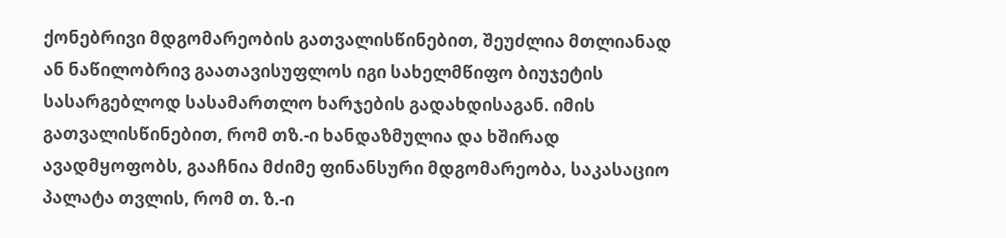ქონებრივი მდგომარეობის გათვალისწინებით, შეუძლია მთლიანად ან ნაწილობრივ გაათავისუფლოს იგი სახელმწიფო ბიუჯეტის სასარგებლოდ სასამართლო ხარჯების გადახდისაგან. იმის გათვალისწინებით, რომ თზ.-ი ხანდაზმულია და ხშირად ავადმყოფობს, გააჩნია მძიმე ფინანსური მდგომარეობა, საკასაციო პალატა თვლის, რომ თ. ზ.-ი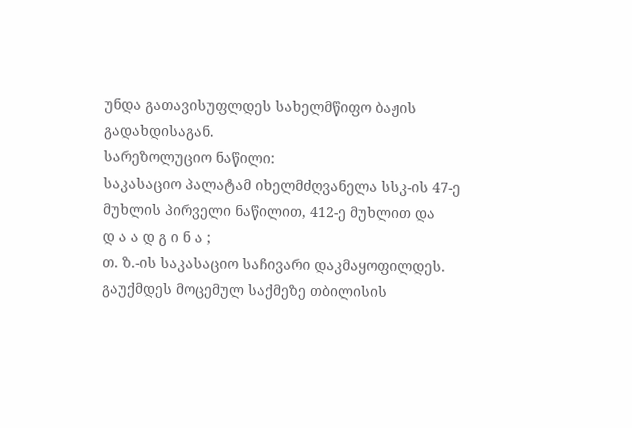უნდა გათავისუფლდეს სახელმწიფო ბაჟის გადახდისაგან.
სარეზოლუციო ნაწილი:
საკასაციო პალატამ იხელმძღვანელა სსკ-ის 47-ე მუხლის პირველი ნაწილით, 412-ე მუხლით და
დ ა ა დ გ ი ნ ა ;
თ. ზ.-ის საკასაციო საჩივარი დაკმაყოფილდეს.
გაუქმდეს მოცემულ საქმეზე თბილისის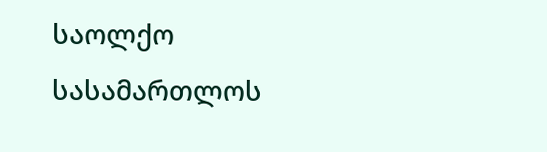საოლქო სასამართლოს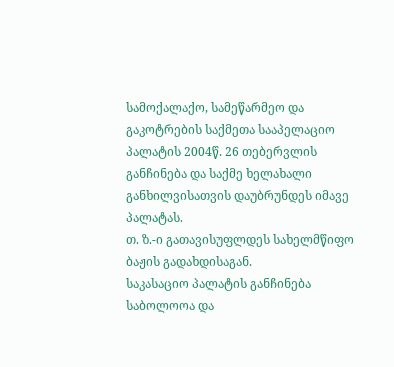სამოქალაქო, სამეწარმეო და გაკოტრების საქმეთა სააპელაციო პალატის 2004წ. 26 თებერვლის განჩინება და საქმე ხელახალი განხილვისათვის დაუბრუნდეს იმავე პალატას.
თ. ზ.-ი გათავისუფლდეს სახელმწიფო ბაჟის გადახდისაგან.
საკასაციო პალატის განჩინება საბოლოოა და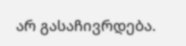არ გასაჩივრდება.